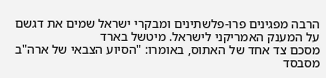הרבה מפגינים פרו-פלשתינים ומבקרי ישראל שמים את דגשם על המענק האמריקני לישראל. מיטשל בארד
מסכם צד אחד של האתוס, באומרו: "הסיוע הצבאי של ארה"ב מסבסד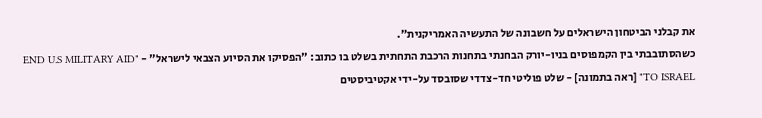את קבלני הביטחון הישראלים על חשבונה של התעשיה האמריקנית".
כשהסתובבתי בין הקמפוסים בניו-יורק הבחנתי בתחנות הרכבת התחתית בשלט בו כתוב: "הפסיקו את הסיוע הצבאי לישראל" - "END U.S MILITARY AID TO ISRAEL" [ראה בתמונה] - שלט פוליטי חד-צדדי שסובסד על-ידי אקטיביסטים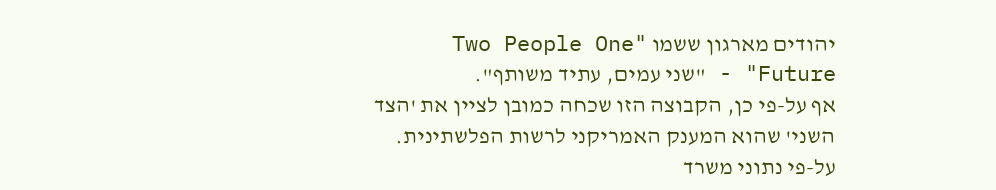יהודים מארגון ששמו "Two People One Future" - "שני עמים, עתיד משותף".
אף על-פי כן, הקבוצה הזו שכחה כמובן לציין את 'הצד השני' שהוא המענק האמריקני לרשות הפלשתינית. על-פי נתוני משרד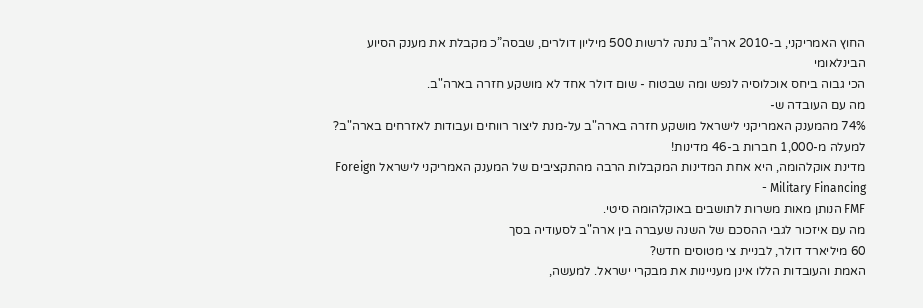החוץ האמריקני, ב-2010 ארה”ב נתנה לרשות 500 מיליון דולרים, שבסה”כ מקבלת את מענק הסיוע הבינלאומי
הכי גבוה ביחס אוכלוסיה לנפש ומה שבטוח - שום דולר אחד לא מושקע חזרה בארה"ב.
מה עם העובדה ש-
74% מהמענק האמריקני לישראל מושקע חזרה בארה"ב על-מנת ליצור רווחים ועבודות לאזרחים בארה"ב? למעלה מ-1,000 חברות ב-46 מדינות!
מדינת אוקלהומה, היא אחת המדינות המקבלות הרבה מהתקציבים של המענק האמריקני לישראל Foreign Military Financing -
FMF הנותן מאות משרות לתושבים באוקלהומה סיטי.
מה עם איזכור לגבי ההסכם של השנה שעברה בין ארה"ב לסעודיה בסך
60 מיליארד דולר, לבניית צי מטוסים חדש?
האמת והעובדות הללו אינן מעניינות את מבקרי ישראל. למעשה,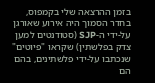בזמן ההרצאה שלי בקמפוס, בחדר הסמוך היה אירוע שאורגן על-ידי ה-SJP (סטודנטים למען צדק בפלשתין) שקראו "פיוטים" שנכתבו על-ידי פלשתינים, בהם הם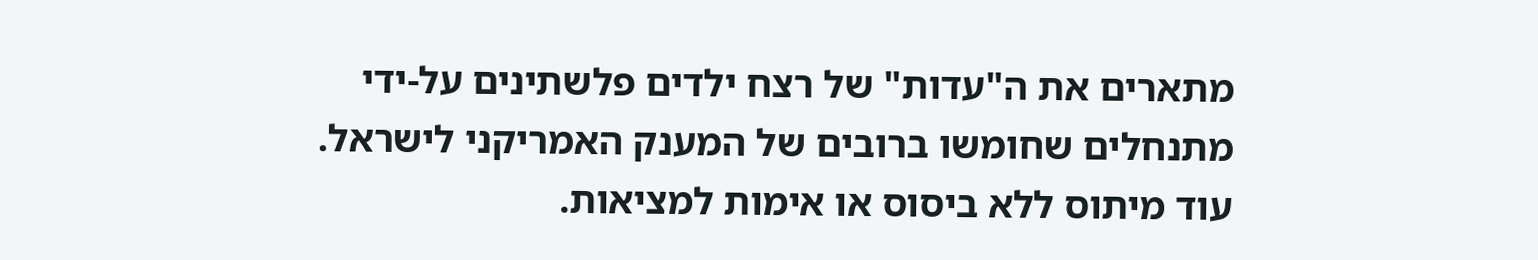מתארים את ה"עדות" של רצח ילדים פלשתינים על-ידי
מתנחלים שחומשו ברובים של המענק האמריקני לישראל. עוד מיתוס ללא ביסוס או אימות למציאות.